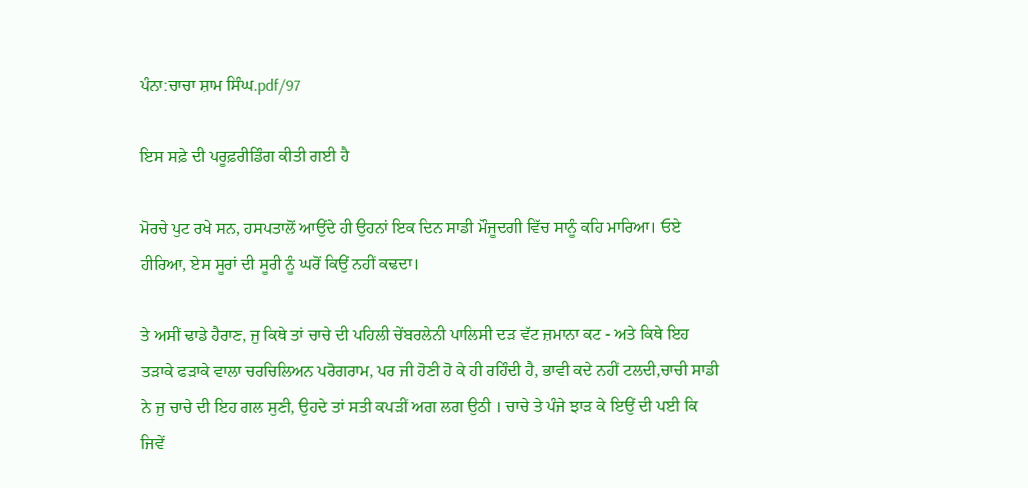ਪੰਨਾ:ਚਾਚਾ ਸ਼ਾਮ ਸਿੰਘ.pdf/97

ਇਸ ਸਫ਼ੇ ਦੀ ਪਰੂਫ਼ਰੀਡਿੰਗ ਕੀਤੀ ਗਈ ਹੈ

ਮੋਰਚੇ ਪੁਟ ਰਖੇ ਸਨ, ਹਸਪਤਾਲੋਂ ਆਉਂਦੇ ਹੀ ਉਹਨਾਂ ਇਕ ਦਿਨ ਸਾਡੀ ਮੌਜੂਦਗੀ ਵਿੱਚ ਸਾਨੂੰ ਕਹਿ ਮਾਰਿਆ। ਓਏ ਹੀਰਿਆ, ਏਸ ਸੂਰਾਂ ਦੀ ਸੂਰੀ ਨੂੰ ਘਰੋਂ ਕਿਉਂ ਨਹੀਂ ਕਢਦਾ।

ਤੇ ਅਸੀਂ ਢਾਡੇ ਹੈਰਾਣ, ਜੁ ਕਿਥੇ ਤਾਂ ਚਾਚੇ ਦੀ ਪਹਿਲੀ ਚੇਂਬਰਲੇਨੀ ਪਾਲਿਸੀ ਦੜ ਵੱਟ ਜ਼ਮਾਨਾ ਕਟ - ਅਤੇ ਕਿਥੇ ਇਹ ਤੜਾਕੇ ਫੜਾਕੇ ਵਾਲਾ ਚਰਚਿਲਿਅਨ ਪਰੋਗਰਾਮ, ਪਰ ਜੀ ਹੋਣੀ ਹੋ ਕੇ ਹੀ ਰਹਿੰਦੀ ਹੈ, ਭਾਵੀ ਕਦੇ ਨਹੀਂ ਟਲਦੀ,ਚਾਚੀ ਸਾਡੀ ਨੇ ਜੁ ਚਾਚੇ ਦੀ ਇਹ ਗਲ ਸੁਣੀ, ਉਹਦੇ ਤਾਂ ਸਤੀ ਕਪੜੀਂ ਅਗ ਲਗ ਉਠੀ । ਚਾਚੇ ਤੇ ਪੰਜੇ ਝਾੜ ਕੇ ਇਉਂ ਦੀ ਪਈ ਕਿ ਜਿਵੇਂ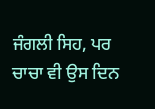ਜੰਗਲੀ ਸਿਹ, ਪਰ ਚਾਚਾ ਵੀ ਉਸ ਦਿਨ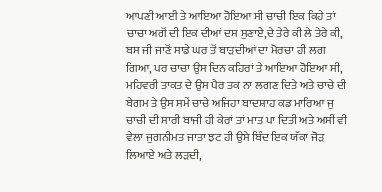ਆਪਣੀ ਆਈ ਤੇ ਆਇਆ ਹੋਇਆ ਸੀ ਚਾਚੀ ਇਕ ਕਿਹੇ ਤਾਂ ਚਾਚਾ ਅਗੋਂ ਦੀ ਇਕ ਦੀਆਂ ਦਸ ਸੁਣਾਏ,ਦੇ ਤੇਰੇ ਕੀ ਲੇ ਤੇਰੇ ਕੀ, ਬਸ ਜੀ ਜਾਣੋਂ ਸਾਡੇ ਘਰ ਤੋਂ ਬਾੜਦੀਆਂ ਦਾ ਮੋਰਚਾ ਹੀ ਲਗ ਗਿਆ, ਪਰ ਚਾਚਾ ਉਸ ਦਿਨ ਕਹਿਰਾਂ ਤੇ ਆਇਆ ਹੋਇਆ ਸੀ, ਮਹਿਵਰੀ ਤਾਕਤ ਦੇ ਉਸ ਪੈਰ ਤਕ ਨਾ ਲਗਣ ਦਿਤੇ ਅਤੇ ਚਾਚੇ ਦੀ ਬੇਗਮ ਤੇ ਉਸ ਸਮੇਂ ਚਾਚੇ ਅਜਿਹਾ ਬਾਦਸ਼ਾਹ ਕਡ ਮਾਰਿਆ ਜੁ ਚਾਚੀ ਦੀ ਸਾਰੀ ਬਾਜੀ ਹੀ ਕੇਰਾਂ ਤਾਂ ਮਾਤ ਪਾ ਦਿਤੀ ਅਤੇ ਅਸੀਂ ਵੀ ਵੇਲਾ ਜੁਗਨੀਮਤ ਜਾਤਾ ਝਟ ਹੀ ਉਸੇ ਬਿੰਦ ਇਕ ਯੱਕਾ ਜੋੜ ਲਿਆਏ ਅਤੇ ਲੜਦੀ,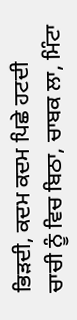ਭਿੜਦੀ, ਕਦਮ ਕਦਮ ਪਿਛੇ ਹਟਦੀ ਚਾਚੀ ਨੂੰ ਵਿਚ ਬਿਠਾ, ਚਾਬਕ ਲਾ, ਮਿੰਟਾ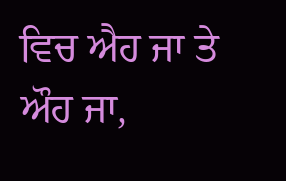ਵਿਚ ਐਹ ਜਾ ਤੇ ਔਹ ਜਾ,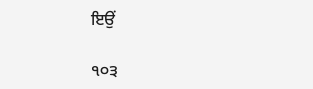ਇਉਂ

੧੦੩